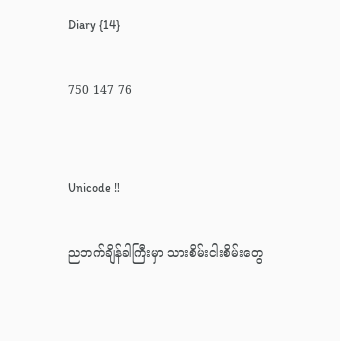Diary {14}

750 147 76


Unicode ‼

ညဘက်ချိန်ခါကြီးမှာ သားစိမ်းငါးစိမ်းတွေ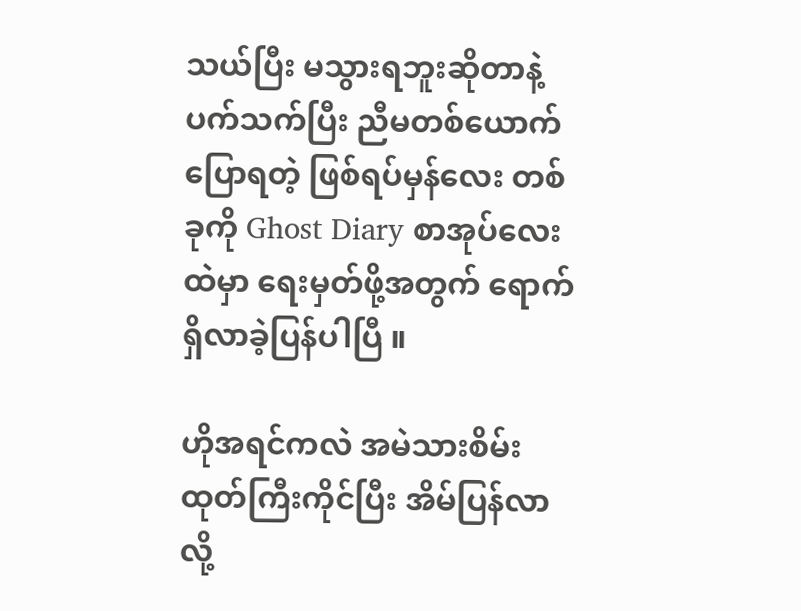သယ်ပြီး မသွားရဘူးဆိုတာနဲ့ ပက်သက်ပြီး ညီမတစ်ယောက်ပြောရတဲ့ ဖြစ်ရပ်မှန်လေး တစ်ခုကို Ghost Diary စာအုပ်လေးထဲမှာ ရေးမှတ်ဖို့အတွက် ရောက်ရှိလာခဲ့ပြန်ပါပြီ ။

ဟိုအရင်ကလဲ အမဲသားစိမ်းထုတ်ကြီးကိုင်ပြီး အိမ်ပြန်လာလို့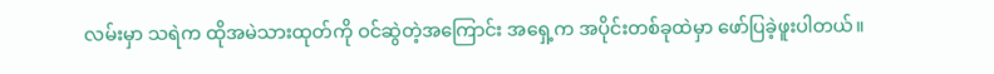လမ်းမှာ သရဲက ထိုအမဲသားထုတ်ကို ဝင်ဆွဲတဲ့အကြောင်း အရှေ့က အပိုင်းတစ်ခုထဲမှာ ဖော်ပြခဲ့ဖူးပါတယ်။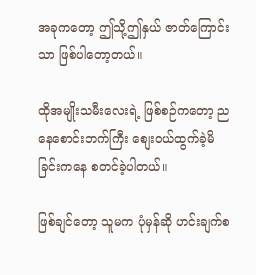အခုကတော့ ဤသို့ဤနှယ် ဇာတ်ကြောင်းသာ ဖြစ်ပါတော့တယ်။

ထိုအမျိုးသမီးလေးရဲ့ ဖြစ်စဉ်ကတော့ ညနေစောင်းဘက်ကြီး စျေးဝယ်ထွက်ခဲ့မိခြင်းကနေ စတင်ခဲ့ပါတယ်။

ဖြစ်ချင်တော့ သူမက ပုံမှန်ဆို ဟင်းချက်စ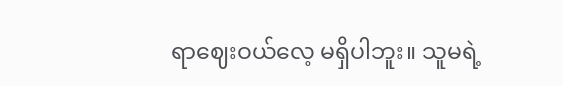ရာဈေးဝယ်လေ့ မရှိပါဘူး။ သူမရဲ့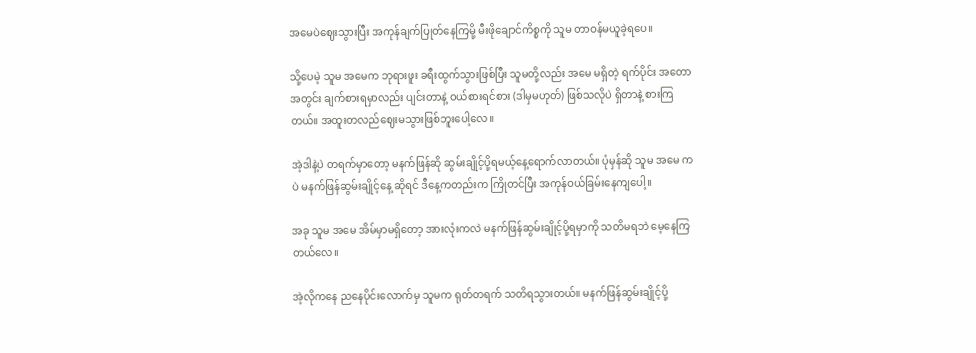အမေပဲဈေးသွားပြီး အကုန်ချက်ပြုတ်နေကြမို့ မီးဖိုချောင်ကိစ္စကို သူမ တာဝန်မယူခဲ့ရပေ။

သို့ပေမဲ့ သူမ အမေက ဘုရားဖူး ခရီးထွက်သွားဖြစ်ပြီး သူမတို့လည်း အမေ မရှိတဲ့ ရက်ပိုင်း အတောအတွင်း ချက်စားရမှာလည်း ပျင်းတာနဲ့ ဝယ်စားရင်စား (ဒါမှမဟုတ်) ဖြစ်သလိုပဲ ရှိတာနဲ့ စားကြတယ်။ အထူးတလည်ဈေးမသွားဖြစ်ဘူးပေါ့လေ။

အဲ့ဒါနဲ့ပဲ တရက်မှာတော့ မနက်ဖြန်ဆို ဆွမ်းချိုင့်ပို့ရမယ့်နေ့ရောက်လာတယ်။ ပုံမှန်ဆို သူမ အမေ ကပဲ မနက်ဖြန်ဆွမ်းချိုင့်နေ့ ဆိုရင် ဒီနေ့ကတည်းက ကြိုတင်ပြီး အကုန်ဝယ်ခြမ်းနေကျပေါ့။

အခု သူမ အမေ အိမ်မှာမရှိတော့ အားလုံးကလဲ မနက်ဖြန်ဆွမ်းချိုင့်ပို့ရမှာကို သတိမရဘဲ မေ့နေကြတယ်လေ။

အဲ့လိုကနေ ညနေပိုင်းလောက်မှ သူမက ရုတ်တရက် သတိရသွားတယ်။ မနက်ဖြန်ဆွမ်းချိုင့်ပို့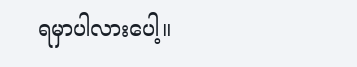ရမှာပါလားပေါ့။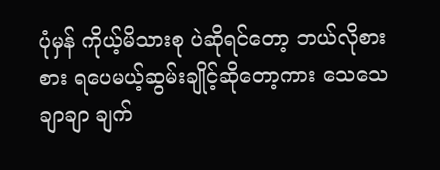ပုံမှန် ကိုယ့်မိသားစု ပဲဆိုရင်တော့ ဘယ်လိုစားစား ရပေမယ့်ဆွမ်းချိုင့်ဆိုတော့ကား သေသေချာချာ ချက်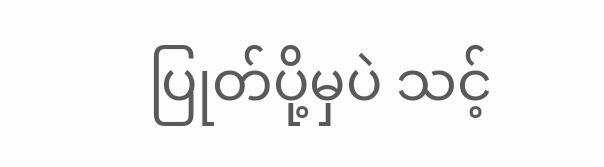ပြုတ်ပို့မှပဲ သင့်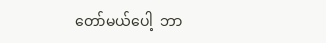တော်မယ်ပေါ့  ဘာ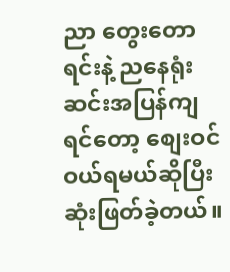ညာ တွေးတောရင်းနဲ့ ညနေရုံးဆင်းအပြန်ကျရင်တော့ စျေးဝင်ဝယ်ရမယ်ဆိုပြီး ဆုံးဖြတ်ခဲ့တယ်။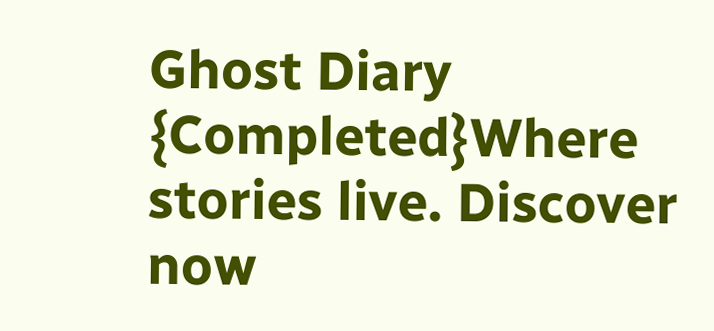Ghost Diary {Completed}Where stories live. Discover now